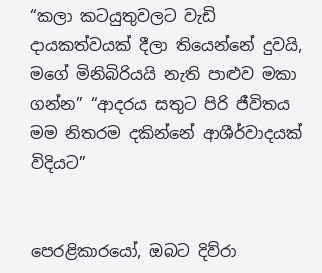“කලා කටයුතුවලට වැඩි දායකත්වයක් දීලා තියෙන්නේ දුවයි, මගේ මිනිබිරියයි නැති පාළුව මකා ගන්න” “ආදරය සතුට පිරි ජීවිතය මම නිතරම දකින්නේ ආශීර්වාදයක් විදියට”


පෙරළිකාරයෝ, ඔබට දිව්රා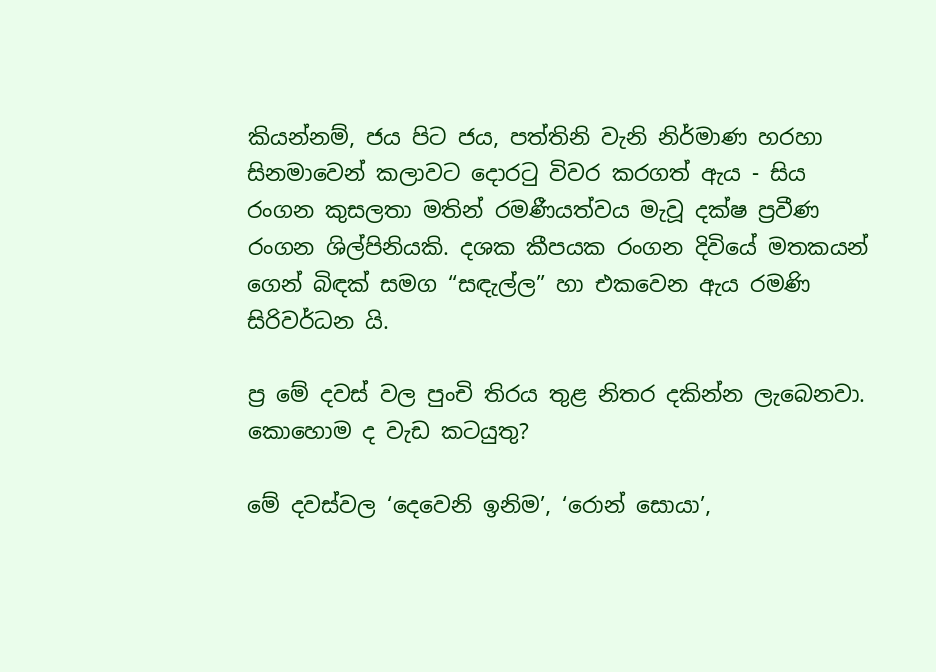කියන්නම්, ජය පිට ජය, පත්තිනි වැනි නිර්මාණ හරහා සිනමාවෙන් කලාවට දොරටු විවර කරගත් ඇය - සිය රංගන කුසලතා මතින් රමණීයත්වය මැවූ දක්ෂ ප්‍රවීණ රංගන ශිල්පිනියකි. දශක කීපයක රංගන දිවියේ මතකයන් ගෙන් බිඳක් සමග “සඳැල්ල” හා එකවෙන ඇය රමණි සිරිවර්ධන යි.

ප්‍ර මේ දවස් වල පුංචි තිරය තුළ නිතර දකින්න ලැබෙනවා. කොහොම ද වැඩ කටයුතු?

මේ දවස්වල ‘දෙවෙනි ඉනිම’, ‘රොන් සොයා’,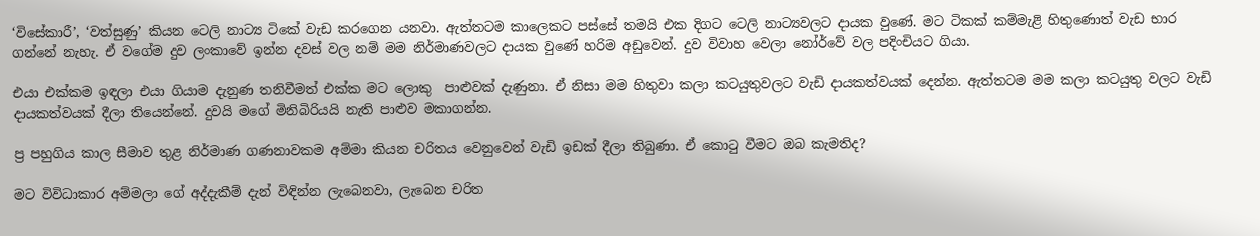‘විසේකාරී’, ‘වත්සුණු’ කියන ටෙලි නාට්‍ය ටිකේ වැඩ කරගෙන යනවා. ඇත්තටම කාලෙකට පස්සේ තමයි එක දිගට ටෙලි නාට්‍යවලට දායක වුණේ. මට ටිකක් කම්මැළි හිතුණොත් වැඩ භාර ගන්නේ නැහැ. ඒ වගේම දුව ලංකාවේ ඉන්න දවස් වල නම් මම නිර්මාණවලට දායක වුණේ හරිම අඩුවෙන්. දුව විවාහ වෙලා නෝර්වේ වල පදිංචියට ගියා.

එයා එක්කම ඉඳලා එයා ගියාම දැනුණ තනිවීමත් එක්ක මට ලොකු  පාළුවක් දැණුනා. ඒ නිසා මම හිතුවා කලා කටයුතුවලට වැඩි දායකත්වයක් දෙන්න. ඇත්තටම මම කලා කටයුතු වලට වැඩි දායකත්වයක් දීලා තියෙන්නේ. දුවයි මගේ මිනිබිරියයි නැති පාළුව මකාගන්න.

ප්‍ර පහුගිය කාල සීමාව තුළ නිර්මාණ ගණනාවකම අම්මා කියන චරිතය වෙනුවෙන් වැඩි ඉඩක් දීලා තිබුණා. ඒ කොටු වීමට ඔබ කැමතිද?

මට විවිධාකාර අම්මලා ගේ අද්දැකීම් දැන් විඳින්න ලැබෙනවා, ලැබෙන චරිත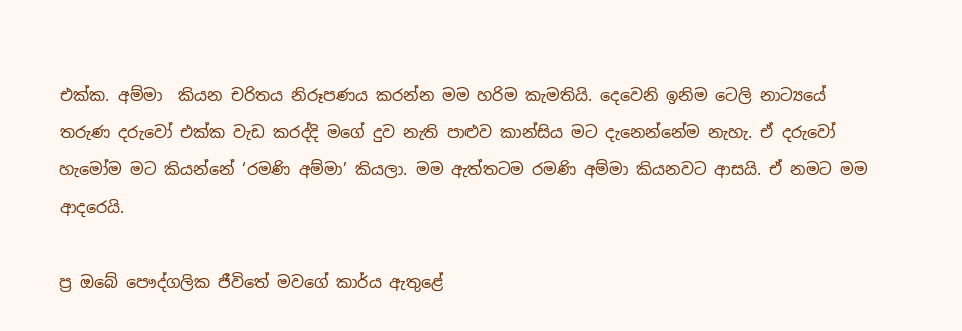එක්ක. අම්මා  කියන චරිතය නිරූපණය කරන්න මම හරිම කැමතියි. දෙවෙනි ඉනිම ටෙලි නාට්‍යයේ තරුණ දරුවෝ එක්ක වැඩ කරද්දි මගේ දුව නැති පාළුව කාන්සිය මට දැනෙන්නේම නැහැ. ඒ දරුවෝ හැමෝම මට කියන්නේ ‘රමණි අම්මා’ කියලා. මම ඇත්තටම රමණි අම්මා කියනවට ආසයි. ඒ නමට මම ආදරෙයි.

ප්‍ර ඔබේ පෞද්ගලික ජීවිතේ මවගේ කාර්ය ඇතුළේ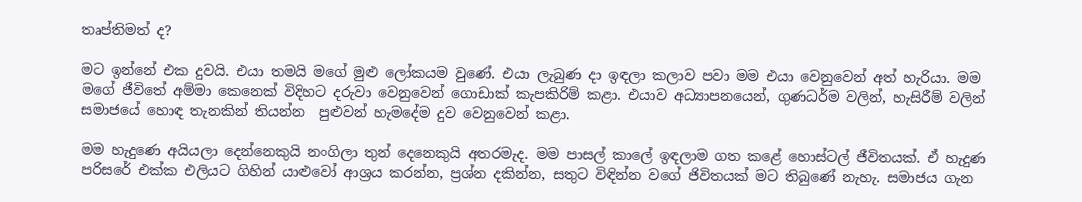තෘප්තිමත් ද?

මට ඉන්නේ එක දුවයි. එයා තමයි මගේ මුළු ලෝකයම වුණේ. එයා ලැබුණ දා ඉඳලා කලාව පවා මම එයා වෙනුවෙන් අත් හැරියා. මම මගේ ජීවිතේ අම්මා කෙනෙක් විදිහට දරුවා වෙනුවෙන් ගොඩාක් කැපකිරිම් කළා. එයාව අධ්‍යාපනයෙන්, ගුණධර්ම වලින්, හැසිරීම් වලින් සමාජයේ හොඳ තැනකින් තියන්න  පුළුවන් හැමදේම දුව වෙනුවෙන් කළා.

මම හැදුණෙ අයියලා දෙන්නෙකුයි නංගිලා තුන් දෙනෙකුයි අතරමැද. මම පාසල් කාලේ ඉඳලාම ගත කළේ හොස්ටල් ජීවිතයක්. ඒ හැදුණ පරිසරේ එක්ක එලියට ගිහින් යාළුවෝ ආශ්‍රය කරන්න, ප්‍රශ්න දකින්න, සතුට විඳින්න වගේ ජිවිතයක් මට තිබුණේ නැහැ. සමාජය ගැන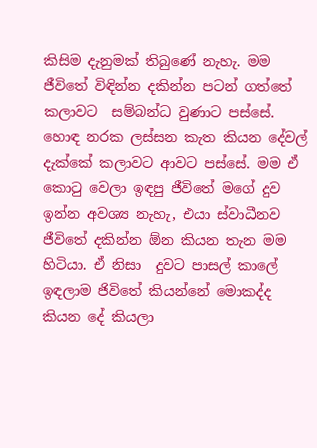කිසිම දැනුමක් තිබුණේ නැහැ. මම ජීවිතේ විඳින්න දකින්න පටන් ගත්තේ  කලාවට  සම්බන්ධ වුණාට පස්සේ. හොඳ නරක ලස්සන කැත කියන දේවල් දැක්කේ කලාවට ආවට පස්සේ. මම ඒ කොටු වෙලා ඉඳපු ජීවිතේ මගේ දුව ඉන්න අවශ්‍ය නැහැ, එයා ස්වාධීනව ජීවිතේ දකින්න ඕන කියන තැන මම හිටියා. ඒ නිසා  දුවට පාසල් කාලේ ඉඳලාම ජිවිතේ කියන්නේ මොකද්ද කියන දේ කියලා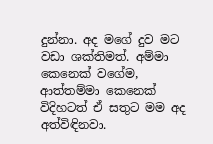දුන්නා. අද මගේ දුව මට වඩා ශක්තිමත්. අම්මා කෙනෙක් වගේම, ආත්තම්මා කෙනෙක්  විදිහටත් ඒ සතුට මම අද අත්විඳිනවා.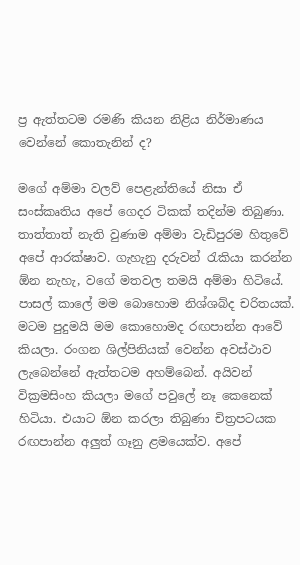ප්‍ර ඇත්තටම රමණි කියන නිළිය නිර්මාණය වෙන්නේ කොතැනින් ද?

මගේ අම්මා වලව් පෙළැන්තියේ නිසා ඒ සංස්කෘතිය අපේ ගෙදර ටිකක් තදින්ම තිබුණා. තාත්තාත් නැති වුණාම අම්මා වැඩිපුරම හිතුවේ අපේ ආරක්ෂාව. ගැහැනු දරුවන් රැකියා කරන්න ඕන නැහැ, වගේ මතවල තමයි අම්මා හිටියේ. පාසල් කාලේ මම බොහොම නිශ්ශබ්ද චරිතයක්. මටම පුදුමයි මම කොහොමද රඟපාන්න ආවේ කියලා. රංගන ශිල්පිනියක් වෙන්න අවස්ථාව ලැබෙන්නේ ඇත්තටම අහම්බෙන්. අයිවන් වික්‍රමසිංහ කියලා මගේ පවුලේ නෑ කෙනෙක් හිටියා. එයාට ඕන කරලා තිබුණා චිත්‍රපටයක රඟපාන්න අලුත් ගෑනු ළමයෙක්ව. අපේ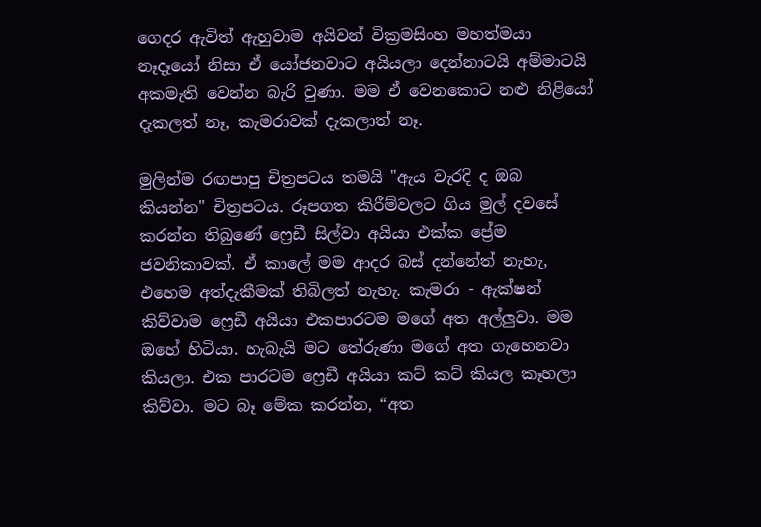ගෙදර ඇවිත් ඇහුවාම අයිවන් වික්‍රමසිංහ මහත්මයා නෑදෑයෝ නිසා ඒ යෝජනවාට අයියලා දෙන්නාටයි අම්මාටයි අකමැති වෙන්න බැරි වුණා. මම ඒ වෙනකොට නළු නිළියෝ දැකලත් නෑ, කැමරාවක් දැකලාත් නෑ.

මුලින්ම රඟපාපු චිත්‍රපටය තමයි "ඇය වැරදි ද ඔබ කියන්න" චිත්‍රපටය. රූපගත කිරීම්වලට ගිය මුල් දවසේ කරන්න තිබුණේ ෆ්‍රෙඩී සිල්වා අයියා එක්ක ප්‍රේම ජවනිකාවක්. ඒ කාලේ මම ආදර බස් දන්නේත් නැහැ, එහෙම අත්දැකීමක් තිබිලත් නැහැ. කැමරා - ඇක්ෂන් කිව්වාම ෆ්‍රෙඩී අයියා එකපාරටම මගේ අත අල්ලුවා. මම ඔහේ හිටියා. හැබැයි මට තේරුණා මගේ අත ගැහෙනවා කියලා. එක පාරටම ෆ්‍රෙඩී අයියා කට් කට් කියල කෑහලා කිව්වා. මට බෑ මේක කරන්න, “අත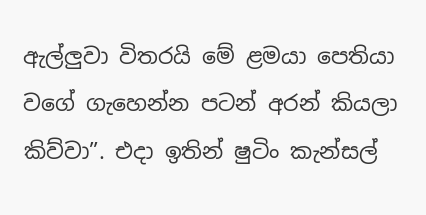ඇල්ලුවා විතරයි මේ ළමයා පෙතියා වගේ ගැහෙන්න පටන් අරන් කියලා කිව්වා”. එදා ඉතින් ෂුටිං කැන්සල්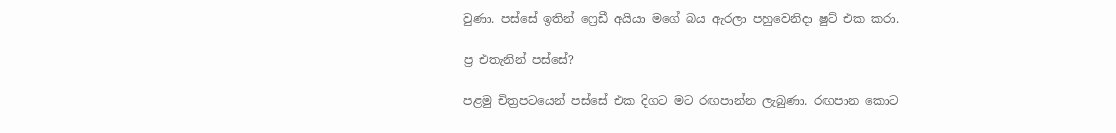වුණා. පස්සේ ඉතින් ෆ්‍රෙඩී අයියා මගේ බය ඇරලා පහුවෙනිදා ෂුට් එක කරා.

ප්‍ර එතැනින් පස්සේ?

පළමු චිත්‍රපටයෙන් පස්සේ එක දිගට මට රඟපාන්න ලැබුණා. රඟපාන කොට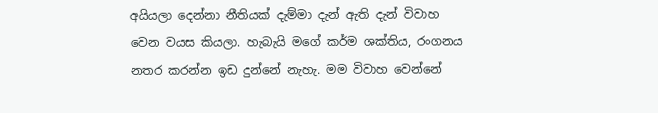අයියලා දෙන්නා නීතියක් දැම්මා දැන් ඇති දැන් විවාහ වෙන වයස කියලා. හැබැයි මගේ කර්ම ශක්තිය, රංගනය නතර කරන්න ඉඩ දුන්නේ නැහැ. මම විවාහ වෙන්නේ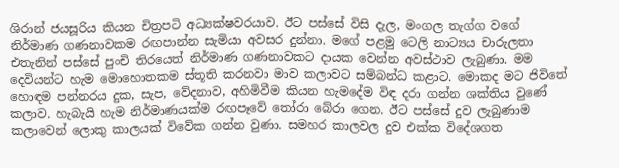ශිරාන් ජයසූරිය කියන චිත්‍රපටි අධ්‍යක්ෂවරයාව. ඊට පස්සේ විසි දැල, මංගල තැග්ග වගේ නිර්මාණ ගණනාවකම රඟපාන්න සැමියා අවසර දුන්නා. මගේ පළමු ටෙලි නාට්‍යය චාරුලතා එතැනින් පස්සේ පුංචි තිරයෙත් නිර්මාණ ගණනාවකට දායක වෙන්න අවස්ථාව ලැබුණා. මම දෙවියන්ට හැම මොහොතකම ස්තූති කරනවා මාව කලාවට සම්බන්ධ කළාට. මොකද මට ජිවිතේ හොඳම පන්නරය දුක, සැප, වේදනාව, අහිමිවීම කියන හැමදේම විඳ දරා ගන්න ශක්තිය වුණේ කලාව. හැබැයි හැම නිර්මාණයක්ම රඟපෑවේ තෝරා බේරා ගෙන. ඊට පස්සේ දුව ලැබුණාම කලාවෙන් ලොකු කාලයක් විවේක ගන්න වුණා. සමහර කාලවල දුව එක්ක විදේශගත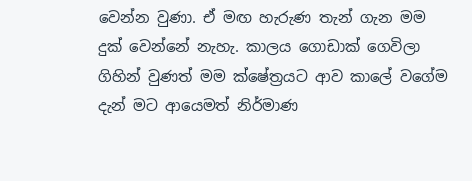වෙන්න වුණා. ඒ මඟ හැරුණ තැන් ගැන මම දුක් වෙන්නේ නැහැ. කාලය ගොඩාක් ගෙවිලා ගිහින් වුණත් මම ක්ෂේත්‍රයට ආව කාලේ වගේම දැන් මට ආයෙමත් නිර්මාණ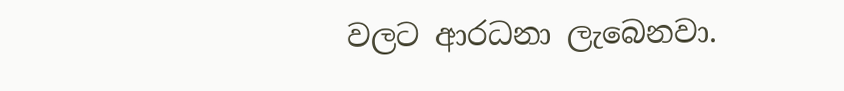වලට ආරධනා ලැබෙනවා.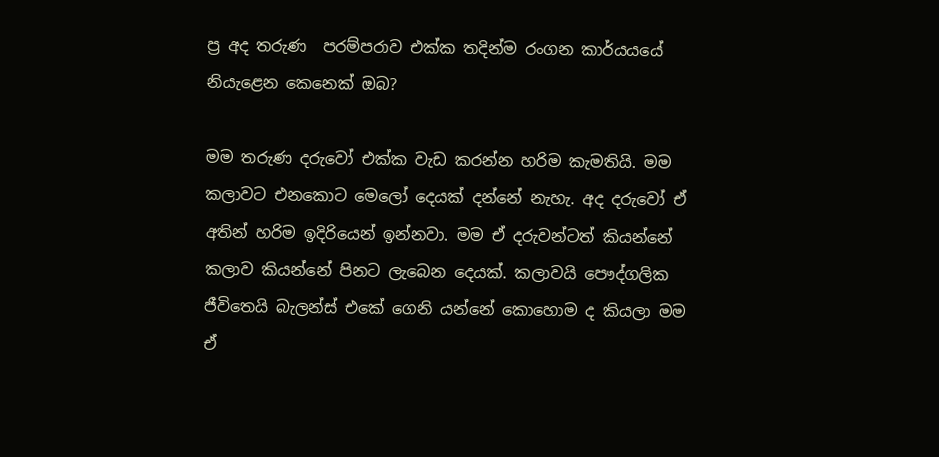ප්‍ර අද තරුණ  පරම්පරාව එක්ක තදින්ම රංගන කාර්යයයේ නියැළෙන කෙනෙක් ඔබ?

මම තරුණ දරුවෝ එක්ක වැඩ කරන්න හරිම කැමතියි. මම කලාවට එනකොට මෙලෝ දෙයක් දන්නේ නැහැ. අද දරුවෝ ඒ අතින් හරිම ඉදිරියෙන් ඉන්නවා. මම ඒ දරුවන්ටත් කියන්නේ කලාව කියන්නේ පිනට ලැබෙන දෙයක්. කලාවයි පෞද්ගලික ජීවිතෙයි බැලන්ස් එකේ ගෙනි යන්නේ කොහොම ද කියලා මම ඒ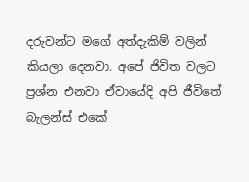දරුවන්ට මගේ අත්දැකිම් වලින් කියලා දෙනවා. අපේ ජිවිත වලට ප්‍රශ්න එනවා ඒවායේදි අපි ජීවිතේ බැලන්ස් එකේ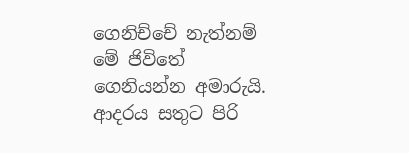ගෙනිච්චේ නැත්නම් මේ ජිවිතේ ගෙනියන්න අමාරුයි. ආදරය සතුට පිරි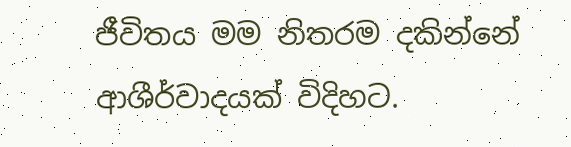ජීවිතය මම නිතරම දකින්නේ ආශීර්වාදයක් විදිහට.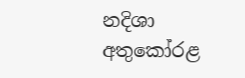නදිශා අතුකෝරළ